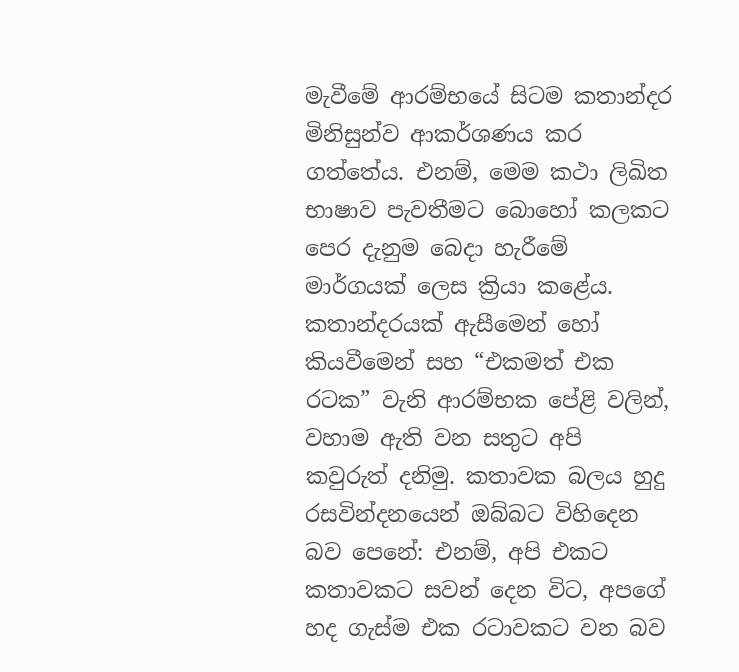මැවීමේ ආරම්භයේ සිටම කතාන්දර මිනිසුන්ව ආකර්ශණය කර ගත්තේය. එනම්, මෙම කථා ලිඛිත භාෂාව පැවතීමට බොහෝ කලකට පෙර දැනුම බෙදා හැරීමේ මාර්ගයක් ලෙස ක්‍රියා කළේය. කතාන්දරයක් ඇසීමෙන් හෝ කියවීමෙන් සහ “එකමත් එක රටක” වැනි ආරම්භක පේළි වලින්, වහාම ඇති වන සතුට අපි කවුරුත් දනිමු. කතාවක බලය හුදු රසවින්දනයෙන් ඔබ්බට විහිදෙන බව පෙනේ: එනම්, අපි එකට කතාවකට සවන් දෙන විට, අපගේ හද ගැස්ම එක රටාවකට වන බව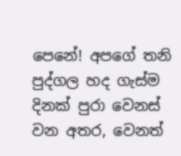පෙනේ! අපගේ තනි පුද්ගල හද ගැස්ම දිනක් පුරා වෙනස් වන අතර, වෙනත්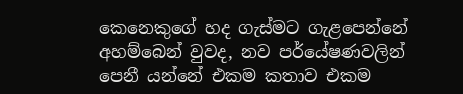කෙනෙකුගේ හද ගැස්මට ගැළපෙන්නේ අහම්බෙන් වුවද, නව පර්යේෂණවලින් පෙනී යන්නේ එකම කතාව එකම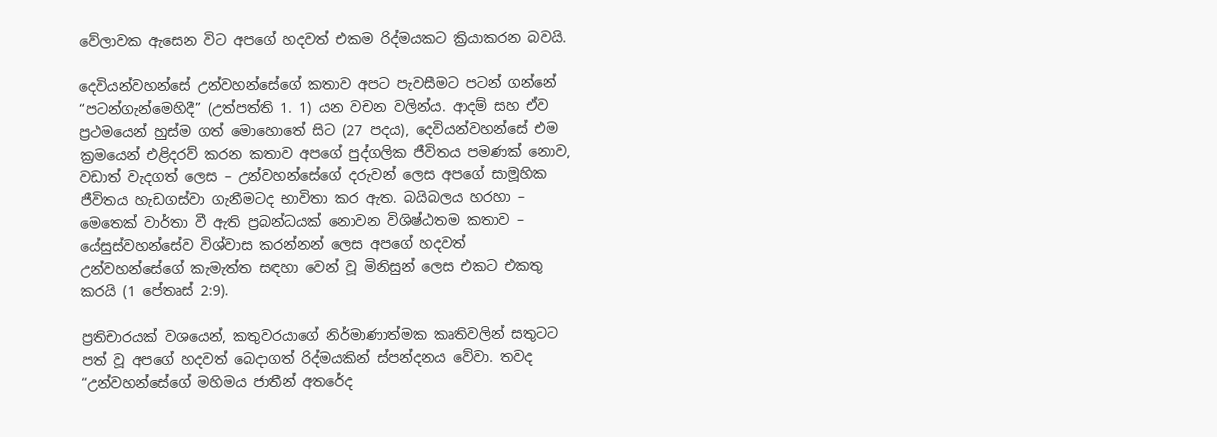වේලාවක ඇසෙන විට අපගේ හදවත් එකම රිද්මයකට ක්‍රියාකරන බවයි.

දෙවියන්වහන්සේ උන්වහන්සේගේ කතාව අපට පැවසීමට පටන් ගන්නේ “පටන්ගැන්මෙහිදී” (උත්පත්ති 1. 1) යන වචන වලින්ය. ආදම් සහ ඒව ප්‍රථමයෙන් හුස්ම ගත් මොහොතේ සිට (27 පදය), දෙවියන්වහන්සේ එම ක්‍රමයෙන් එළිදරව් කරන කතාව අපගේ පුද්ගලික ජීවිතය පමණක් නොව, වඩාත් වැදගත් ලෙස – උන්වහන්සේගේ දරුවන් ලෙස අපගේ සාමූහික ජීවිතය හැඩගස්වා ගැනීමටද භාවිතා කර ඇත. බයිබලය හරහා – මෙතෙක් වාර්තා වී ඇති ප්‍රබන්ධයක් නොවන විශිෂ්ඨතම කතාව – යේසුස්වහන්සේව විශ්වාස කරන්නන් ලෙස අපගේ හදවත් උන්වහන්සේගේ කැමැත්ත සඳහා වෙන් වූ මිනිසුන් ලෙස එකට එකතු කරයි (1 පේතෘස් 2:9).

ප්‍රතිචාරයක් වශයෙන්, කතුවරයාගේ නිර්මාණාත්මක කෘතිවලින් සතුටට පත් වූ අපගේ හදවත් බෙදාගත් රිද්මයකින් ස්පන්දනය වේවා. තවද “උන්වහන්සේගේ මහිමය ජාතීන් අතරේද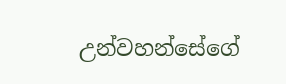උන්වහන්සේගේ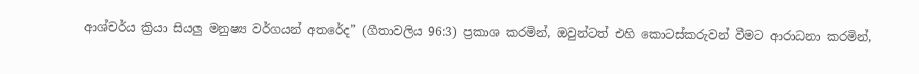ආශ්චර්ය ක්‍රියා සියලු මනුෂ්‍ය වර්ගයන් අතරේද” (ගීතාවලිය 96:3) ප්‍රකාශ කරමින්, ඔවුන්ටත් එහි කොටස්කරුවන් වීමට ආරාධනා කරමින්,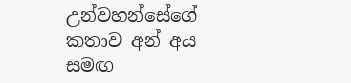උන්වහන්සේගේ කතාව අන් අය සමඟ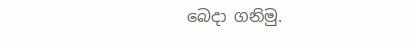බෙදා ගනිමු.